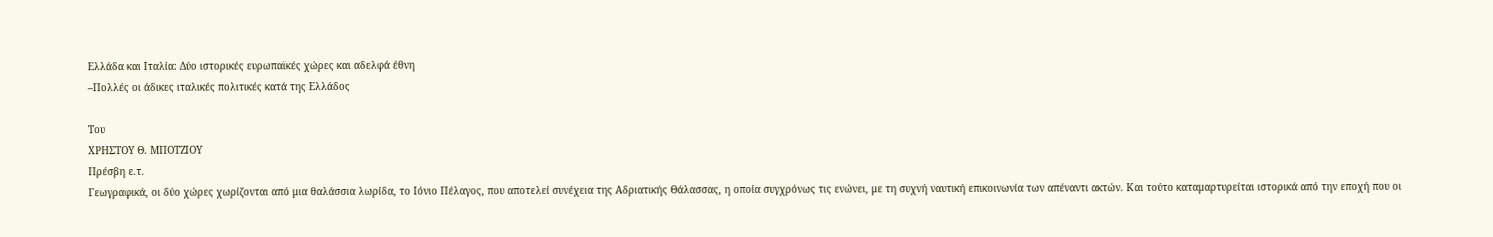Ελλάδα και Ιταλία: Δύο ιστορικές ευρωπαϊκές χώρες και αδελφά έθνη
–Πολλές οι άδικες ιταλικές πολιτικές κατά της Ελλάδος

Του
ΧΡΗΣΤΟΥ Θ. ΜΠΟΤΖΙΟΥ
Πρέσβη ε.τ.
Γεωγραφικά, οι δύο χώρες χωρίζονται από μια θαλάσσια λωρίδα, το Ιόνιο Πέλαγος, που αποτελεί συνέχεια της Αδριατικής Θάλασσας, η οποία συγχρόνως τις ενώνει, με τη συχνή ναυτική επικοινωνία των απέναντι ακτών. Και τούτο καταμαρτυρείται ιστορικά από την εποχή που οι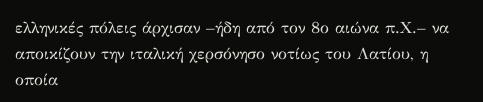ελληνικές πόλεις άρχισαν –ήδη από τον 8ο αιώνα π.Χ.– να αποικίζουν την ιταλική χερσόνησο νοτίως του Λατίου, η οποία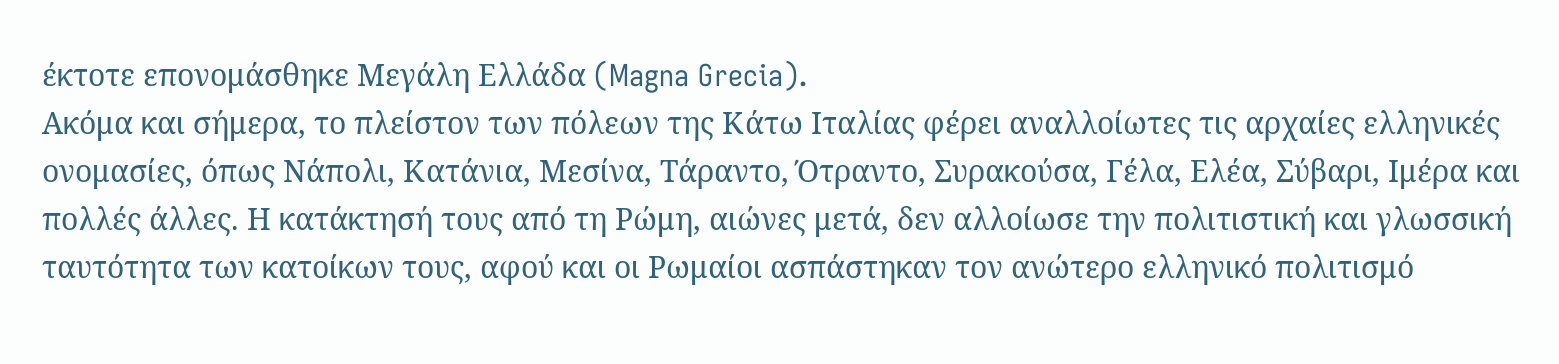έκτοτε επονομάσθηκε Μεγάλη Ελλάδα (Magna Grecia).
Ακόμα και σήμερα, το πλείστον των πόλεων της Κάτω Ιταλίας φέρει αναλλοίωτες τις αρχαίες ελληνικές ονομασίες, όπως Νάπολι, Κατάνια, Μεσίνα, Τάραντο, Ότραντο, Συρακούσα, Γέλα, Ελέα, Σύβαρι, Ιμέρα και πολλές άλλες. Η κατάκτησή τους από τη Ρώμη, αιώνες μετά, δεν αλλοίωσε την πολιτιστική και γλωσσική ταυτότητα των κατοίκων τους, αφού και οι Ρωμαίοι ασπάστηκαν τον ανώτερο ελληνικό πολιτισμό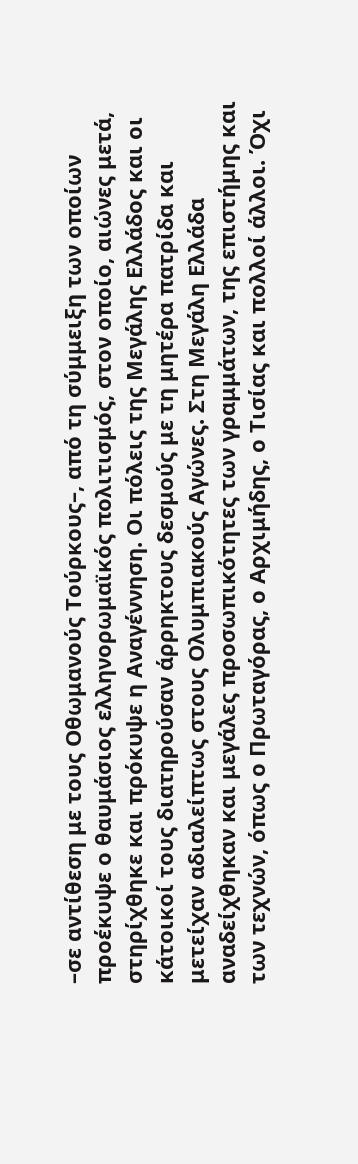–σε αντίθεση με τους Οθωμανούς Τούρκους–, από τη σύμμειξη των οποίων προέκυψε ο θαυμάσιος ελληνορωμαϊκός πολιτισμός, στον οποίο, αιώνες μετά, στηρίχθηκε και πρόκυψε η Αναγέννηση. Οι πόλεις της Μεγάλης Ελλάδος και οι κάτοικοί τους διατηρούσαν άρρηκτους δεσμούς με τη μητέρα πατρίδα και μετείχαν αδιαλείπτως στους Ολυμπιακούς Αγώνες. Στη Μεγάλη Ελλάδα αναδείχθηκαν και μεγάλες προσωπικότητες των γραμμάτων, της επιστήμης και των τεχνών, όπως ο Πρωταγόρας, ο Αρχιμήδης, ο Τισίας και πολλοί άλλοι. Όχι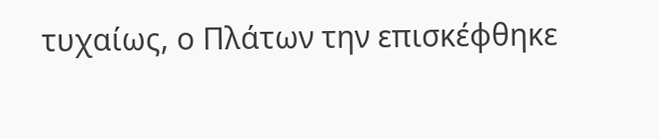τυχαίως, ο Πλάτων την επισκέφθηκε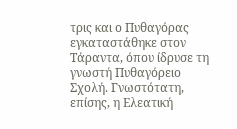τρις και ο Πυθαγόρας εγκαταστάθηκε στον Τάραντα, όπου ίδρυσε τη γνωστή Πυθαγόρειο Σχολή. Γνωστότατη, επίσης, η Ελεατική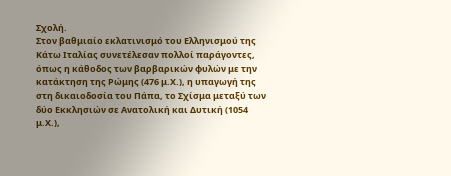Σχολή.
Στον βαθμιαίο εκλατινισμό του Ελληνισμού της Κάτω Ιταλίας συνετέλεσαν πολλοί παράγοντες, όπως η κάθοδος των βαρβαρικών φυλών με την κατάκτηση της Ρώμης (476 μ.Χ.), η υπαγωγή της στη δικαιοδοσία του Πάπα, το Σχίσμα μεταξύ των δύο Εκκλησιών σε Ανατολική και Δυτική (1054 μ.Χ.),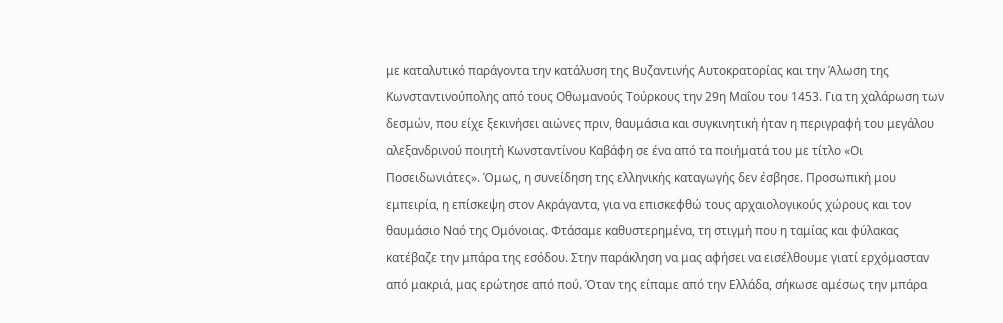με καταλυτικό παράγοντα την κατάλυση της Βυζαντινής Αυτοκρατορίας και την Άλωση της Κωνσταντινούπολης από τους Οθωμανούς Τούρκους την 29η Μαΐου του 1453. Για τη χαλάρωση των δεσμών, που είχε ξεκινήσει αιώνες πριν, θαυμάσια και συγκινητική ήταν η περιγραφή του μεγάλου αλεξανδρινού ποιητή Κωνσταντίνου Καβάφη σε ένα από τα ποιήματά του με τίτλο «Οι Ποσειδωνιάτες». Όμως, η συνείδηση της ελληνικής καταγωγής δεν έσβησε. Προσωπική μου εμπειρία, η επίσκεψη στον Ακράγαντα, για να επισκεφθώ τους αρχαιολογικούς χώρους και τον θαυμάσιο Ναό της Ομόνοιας. Φτάσαμε καθυστερημένα, τη στιγμή που η ταμίας και φύλακας κατέβαζε την μπάρα της εσόδου. Στην παράκληση να μας αφήσει να εισέλθουμε γιατί ερχόμασταν από μακριά, μας ερώτησε από πού. Όταν της είπαμε από την Ελλάδα, σήκωσε αμέσως την μπάρα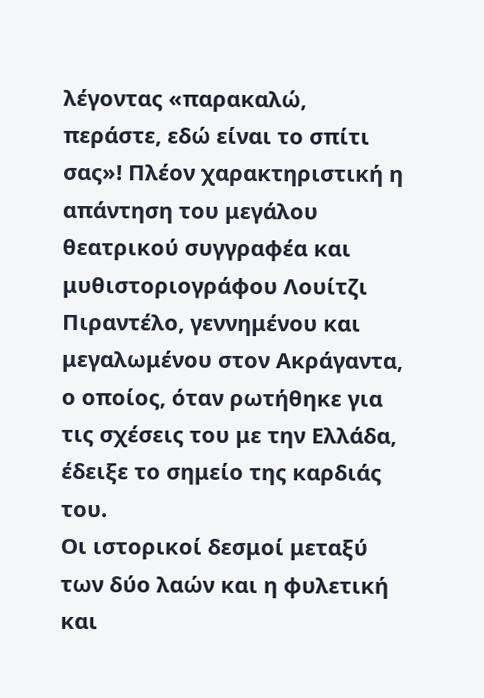λέγοντας «παρακαλώ, περάστε, εδώ είναι το σπίτι σας»! Πλέον χαρακτηριστική η απάντηση του μεγάλου θεατρικού συγγραφέα και μυθιστοριογράφου Λουίτζι Πιραντέλο, γεννημένου και μεγαλωμένου στον Ακράγαντα, ο οποίος, όταν ρωτήθηκε για τις σχέσεις του με την Ελλάδα, έδειξε το σημείο της καρδιάς του.
Οι ιστορικοί δεσμοί μεταξύ των δύο λαών και η φυλετική και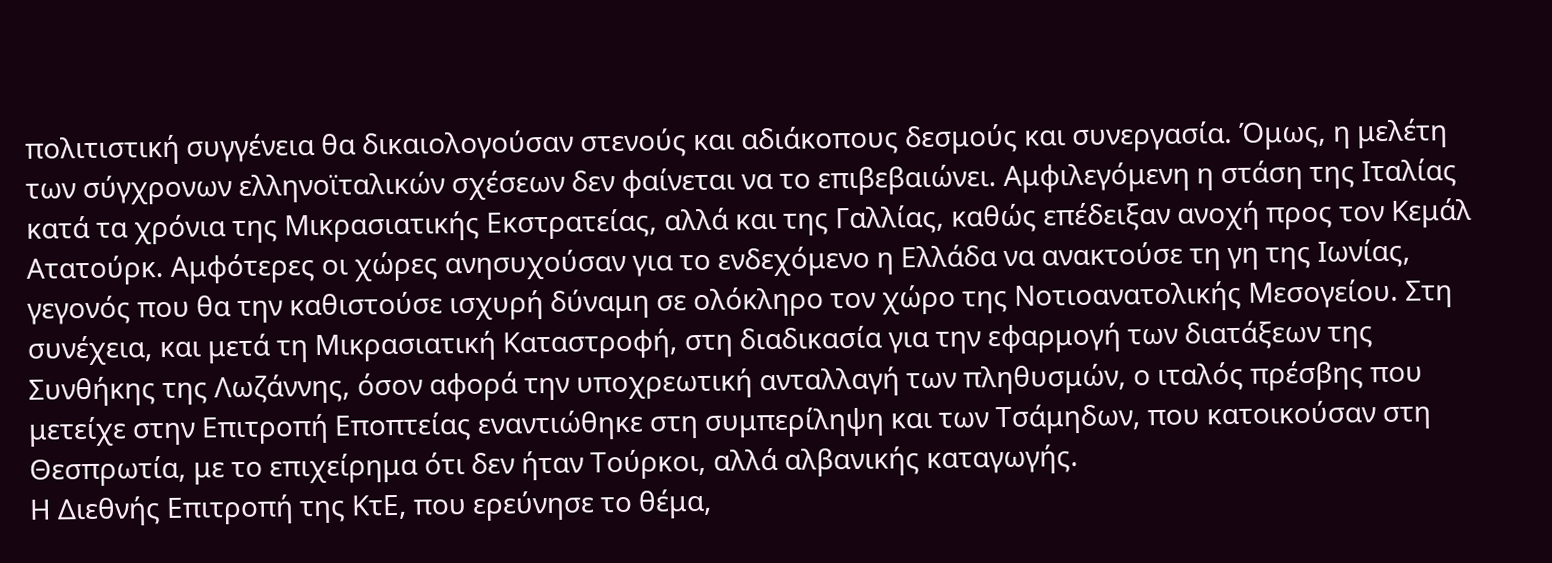πολιτιστική συγγένεια θα δικαιολογούσαν στενούς και αδιάκοπους δεσμούς και συνεργασία. Όμως, η μελέτη των σύγχρονων ελληνοϊταλικών σχέσεων δεν φαίνεται να το επιβεβαιώνει. Αμφιλεγόμενη η στάση της Ιταλίας κατά τα χρόνια της Μικρασιατικής Εκστρατείας, αλλά και της Γαλλίας, καθώς επέδειξαν ανοχή προς τον Κεμάλ Ατατούρκ. Αμφότερες οι χώρες ανησυχούσαν για το ενδεχόμενο η Ελλάδα να ανακτούσε τη γη της Ιωνίας, γεγονός που θα την καθιστούσε ισχυρή δύναμη σε ολόκληρο τον χώρο της Νοτιοανατολικής Μεσογείου. Στη συνέχεια, και μετά τη Μικρασιατική Καταστροφή, στη διαδικασία για την εφαρμογή των διατάξεων της Συνθήκης της Λωζάννης, όσον αφορά την υποχρεωτική ανταλλαγή των πληθυσμών, ο ιταλός πρέσβης που μετείχε στην Επιτροπή Εποπτείας εναντιώθηκε στη συμπερίληψη και των Τσάμηδων, που κατοικούσαν στη Θεσπρωτία, με το επιχείρημα ότι δεν ήταν Τούρκοι, αλλά αλβανικής καταγωγής.
Η Διεθνής Επιτροπή της ΚτΕ, που ερεύνησε το θέμα,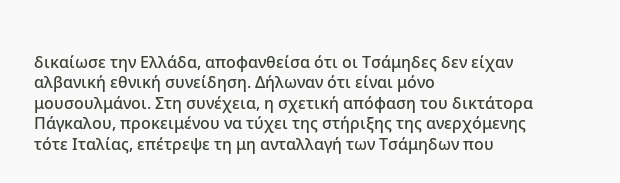δικαίωσε την Ελλάδα, αποφανθείσα ότι οι Τσάμηδες δεν είχαν αλβανική εθνική συνείδηση. Δήλωναν ότι είναι μόνο μουσουλμάνοι. Στη συνέχεια, η σχετική απόφαση του δικτάτορα Πάγκαλου, προκειμένου να τύχει της στήριξης της ανερχόμενης τότε Ιταλίας, επέτρεψε τη μη ανταλλαγή των Τσάμηδων που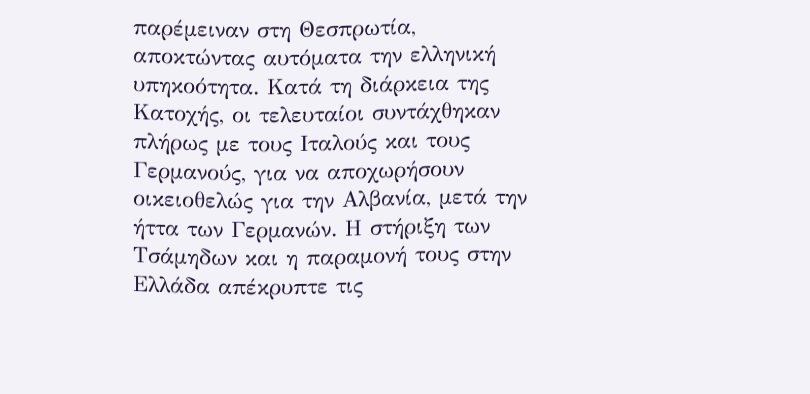παρέμειναν στη Θεσπρωτία, αποκτώντας αυτόματα την ελληνική υπηκοότητα. Κατά τη διάρκεια της Κατοχής, οι τελευταίοι συντάχθηκαν πλήρως με τους Ιταλούς και τους Γερμανούς, για να αποχωρήσουν οικειοθελώς για την Αλβανία, μετά την ήττα των Γερμανών. Η στήριξη των Τσάμηδων και η παραμονή τους στην Ελλάδα απέκρυπτε τις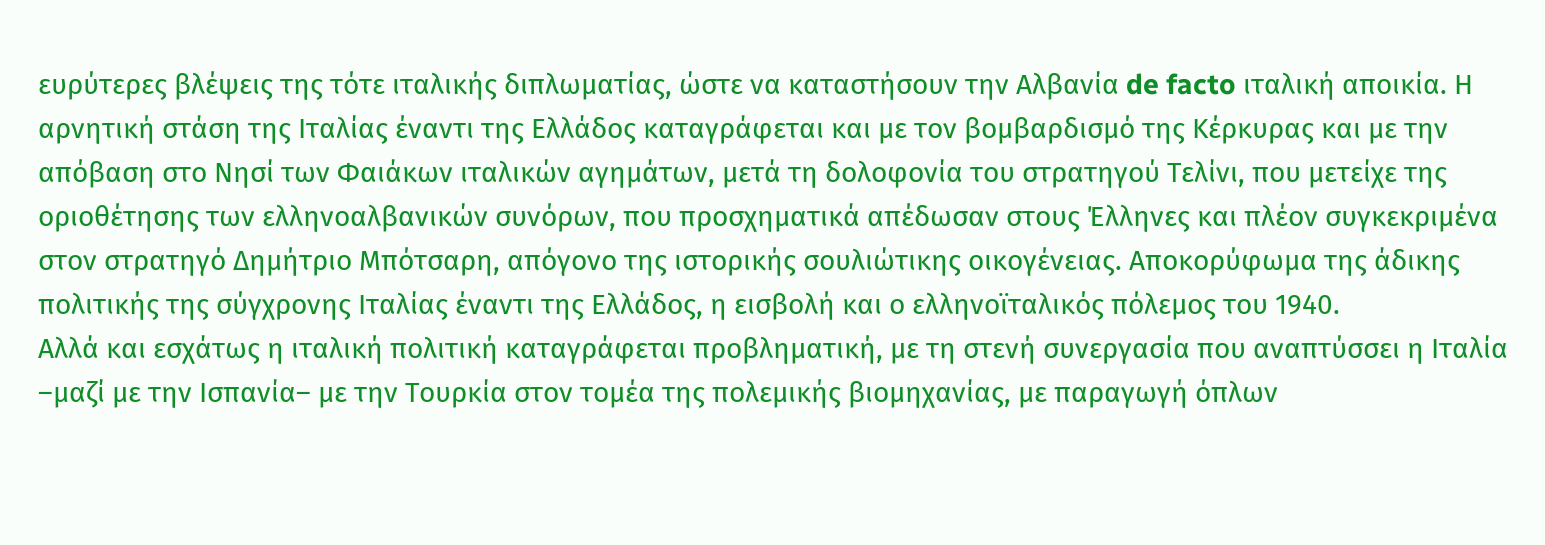ευρύτερες βλέψεις της τότε ιταλικής διπλωματίας, ώστε να καταστήσουν την Αλβανία de facto ιταλική αποικία. Η αρνητική στάση της Ιταλίας έναντι της Ελλάδος καταγράφεται και με τον βομβαρδισμό της Κέρκυρας και με την απόβαση στο Νησί των Φαιάκων ιταλικών αγημάτων, μετά τη δολοφονία του στρατηγού Τελίνι, που μετείχε της οριοθέτησης των ελληνοαλβανικών συνόρων, που προσχηματικά απέδωσαν στους Έλληνες και πλέον συγκεκριμένα στον στρατηγό Δημήτριο Μπότσαρη, απόγονο της ιστορικής σουλιώτικης οικογένειας. Αποκορύφωμα της άδικης πολιτικής της σύγχρονης Ιταλίας έναντι της Ελλάδος, η εισβολή και ο ελληνοϊταλικός πόλεμος του 1940.
Αλλά και εσχάτως η ιταλική πολιτική καταγράφεται προβληματική, με τη στενή συνεργασία που αναπτύσσει η Ιταλία –μαζί με την Ισπανία– με την Τουρκία στον τομέα της πολεμικής βιομηχανίας, με παραγωγή όπλων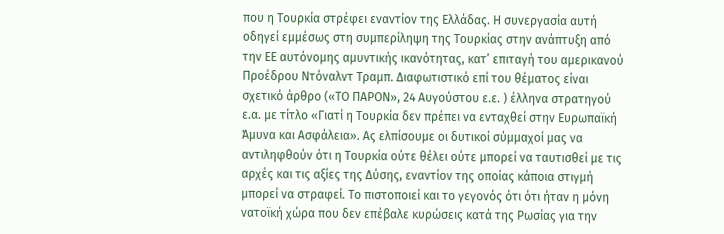που η Τουρκία στρέφει εναντίον της Ελλάδας. Η συνεργασία αυτή οδηγεί εμμέσως στη συμπερίληψη της Τουρκίας στην ανάπτυξη από την ΕΕ αυτόνομης αμυντικής ικανότητας, κατ’ επιταγή του αμερικανού Προέδρου Ντόναλντ Τραμπ. Διαφωτιστικό επί του θέματος είναι σχετικό άρθρο («ΤΟ ΠΑΡΟΝ», 24 Αυγούστου ε.ε. ) έλληνα στρατηγού ε.α. με τίτλο «Γιατί η Τουρκία δεν πρέπει να ενταχθεί στην Ευρωπαϊκή Άμυνα και Ασφάλεια». Ας ελπίσουμε οι δυτικοί σύμμαχοί μας να αντιληφθούν ότι η Τουρκία ούτε θέλει ούτε μπορεί να ταυτισθεί με τις αρχές και τις αξίες της Δύσης, εναντίον της οποίας κάποια στιγμή μπορεί να στραφεί. Το πιστοποιεί και το γεγονός ότι ότι ήταν η μόνη νατοϊκή χώρα που δεν επέβαλε κυρώσεις κατά της Ρωσίας για την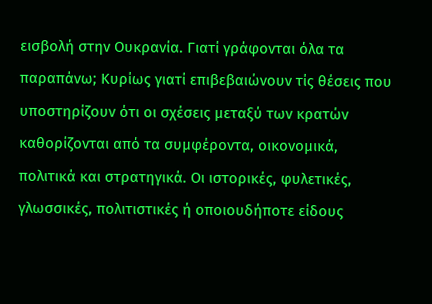εισβολή στην Ουκρανία. Γιατί γράφονται όλα τα παραπάνω; Κυρίως γιατί επιβεβαιώνουν τίς θέσεις που υποστηρίζουν ότι οι σχέσεις μεταξύ των κρατών καθορίζονται από τα συμφέροντα, οικονομικά, πολιτικά και στρατηγικά. Οι ιστορικές, φυλετικές, γλωσσικές, πολιτιστικές ή οποιουδήποτε είδους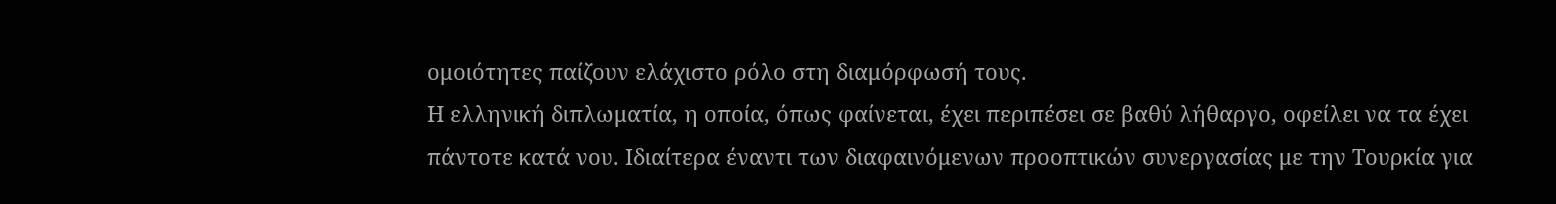ομοιότητες παίζουν ελάχιστο ρόλο στη διαμόρφωσή τους.
Η ελληνική διπλωματία, η οποία, όπως φαίνεται, έχει περιπέσει σε βαθύ λήθαργο, οφείλει να τα έχει πάντοτε κατά νου. Ιδιαίτερα έναντι των διαφαινόμενων προοπτικών συνεργασίας με την Τουρκία για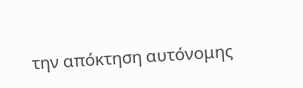την απόκτηση αυτόνομης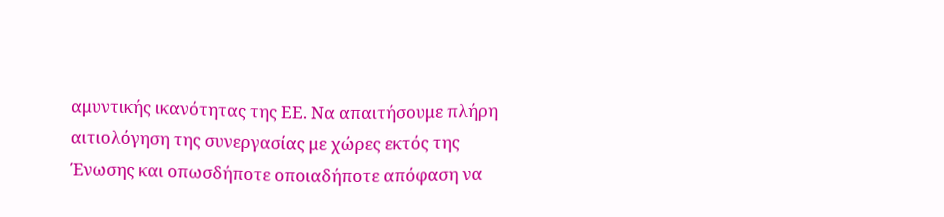αμυντικής ικανότητας της ΕΕ. Να απαιτήσουμε πλήρη αιτιολόγηση της συνεργασίας με χώρες εκτός της Ένωσης και οπωσδήποτε οποιαδήποτε απόφαση να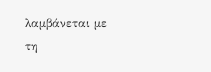λαμβάνεται με τη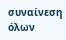συναίνεση όλων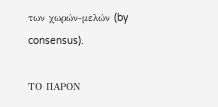των χωρών-μελών (by consensus).

ΤΟ ΠΑΡΟΝ